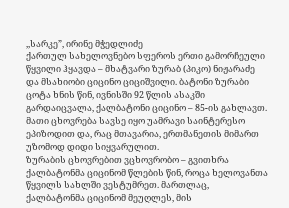,,სარკე”, ირინე მჭედლიძე
ქართულ სახელოვნებო სფეროს ერთი გამორჩეული წყვილი ჰყავდა – მხატვარი ზურაბ (პიკო) ნიჟარაძე და მსახიობი ციცინო ციციშვილი. ბატონი ზურაბი ცოტა ხნის წინ, ივნისში 92 წლის ასაკში გარდაიცვალა, ქალბატონი ციცინო – 85-ის გახლავთ. მათი ცხოვრება სავსე იყო უამრავი საინტერესო ეპიზოდით და, რაც მთავარია, ერთმანეთის მიმართ უზომოდ დიდი სიყვარულით.
ზურაბის ცხოვრებით ვცხოვრობო – გვითხრა ქალბატონმა ციცინომ წლების წინ, როცა ხელოვანთა წყვილს სახლში ვესტუმრეთ. მართლაც, ქალბატონმა ციცინომ მეუღლეს, მის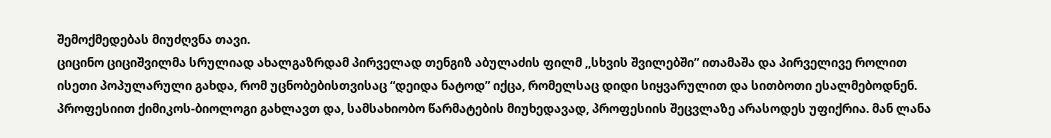შემოქმედებას მიუძღვნა თავი.
ციცინო ციციშვილმა სრულიად ახალგაზრდამ პირველად თენგიზ აბულაძის ფილმ ,,სხვის შვილებში” ითამაშა და პირველივე როლით ისეთი პოპულარული გახდა, რომ უცნობებისთვისაც “დეიდა ნატოდ” იქცა, რომელსაც დიდი სიყვარულით და სითბოთი ესალმებოდნენ.
პროფესიით ქიმიკოს-ბიოლოგი გახლავთ და, სამსახიობო წარმატების მიუხედავად, პროფესიის შეცვლაზე არასოდეს უფიქრია. მან ლანა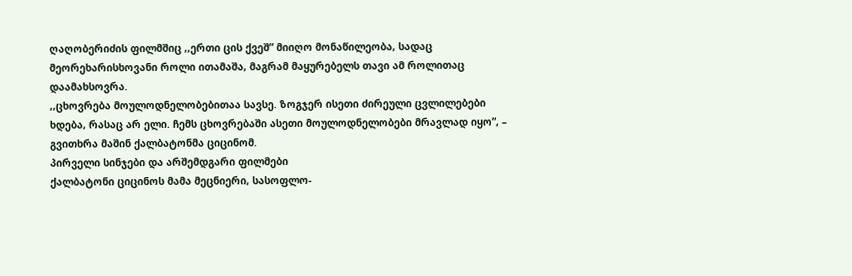ღაღობერიძის ფილმშიც ,,ერთი ცის ქვეშ” მიიღო მონაწილეობა, სადაც მეორეხარისხოვანი როლი ითამაშა, მაგრამ მაყურებელს თავი ამ როლითაც დაამახსოვრა.
,,ცხოვრება მოულოდნელობებითაა სავსე. ზოგჯერ ისეთი ძირეული ცვლილებები ხდება, რასაც არ ელი. ჩემს ცხოვრებაში ასეთი მოულოდნელობები მრავლად იყო”, – გვითხრა მაშინ ქალბატონმა ციცინომ.
პირველი სინჯები და არშემდგარი ფილმები
ქალბატონი ციცინოს მამა მეცნიერი, სასოფლო-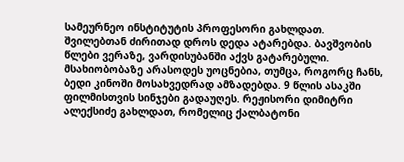სამეურნეო ინსტიტუტის პროფესორი გახლდათ. შვილებთან ძირითად დროს დედა ატარებდა. ბავშვობის წლები ვერაზე, ვარდისუბანში აქვს გატარებული.
მსახიობობაზე არასოდეს უოცნებია, თუმცა, როგორც ჩანს, ბედი კინოში მოსახვედრად ამზადებდა. 9 წლის ასაკში ფილმისთვის სინჯები გადაუღეს. რეჟისორი დიმიტრი ალექსიძე გახლდათ, რომელიც ქალბატონი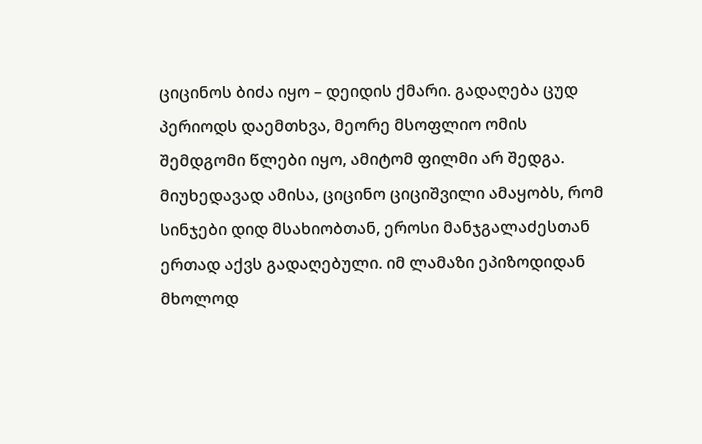ციცინოს ბიძა იყო – დეიდის ქმარი. გადაღება ცუდ პერიოდს დაემთხვა, მეორე მსოფლიო ომის შემდგომი წლები იყო, ამიტომ ფილმი არ შედგა.
მიუხედავად ამისა, ციცინო ციციშვილი ამაყობს, რომ სინჯები დიდ მსახიობთან, ეროსი მანჯგალაძესთან ერთად აქვს გადაღებული. იმ ლამაზი ეპიზოდიდან მხოლოდ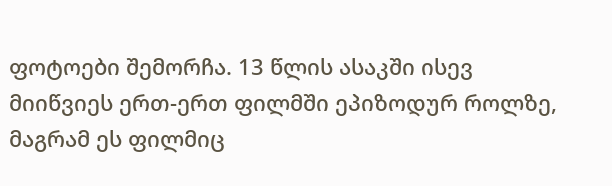ფოტოები შემორჩა. 13 წლის ასაკში ისევ მიიწვიეს ერთ-ერთ ფილმში ეპიზოდურ როლზე, მაგრამ ეს ფილმიც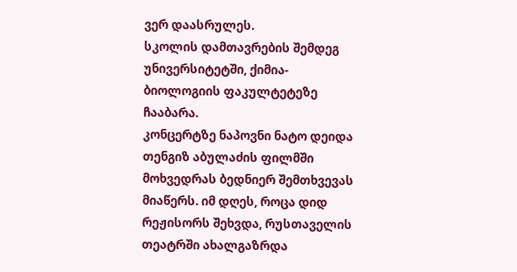ვერ დაასრულეს.
სკოლის დამთავრების შემდეგ უნივერსიტეტში, ქიმია-ბიოლოგიის ფაკულტეტეზე ჩააბარა.
კონცერტზე ნაპოვნი ნატო დეიდა
თენგიზ აბულაძის ფილმში მოხვედრას ბედნიერ შემთხვევას მიაწერს. იმ დღეს, როცა დიდ რეჟისორს შეხვდა, რუსთაველის თეატრში ახალგაზრდა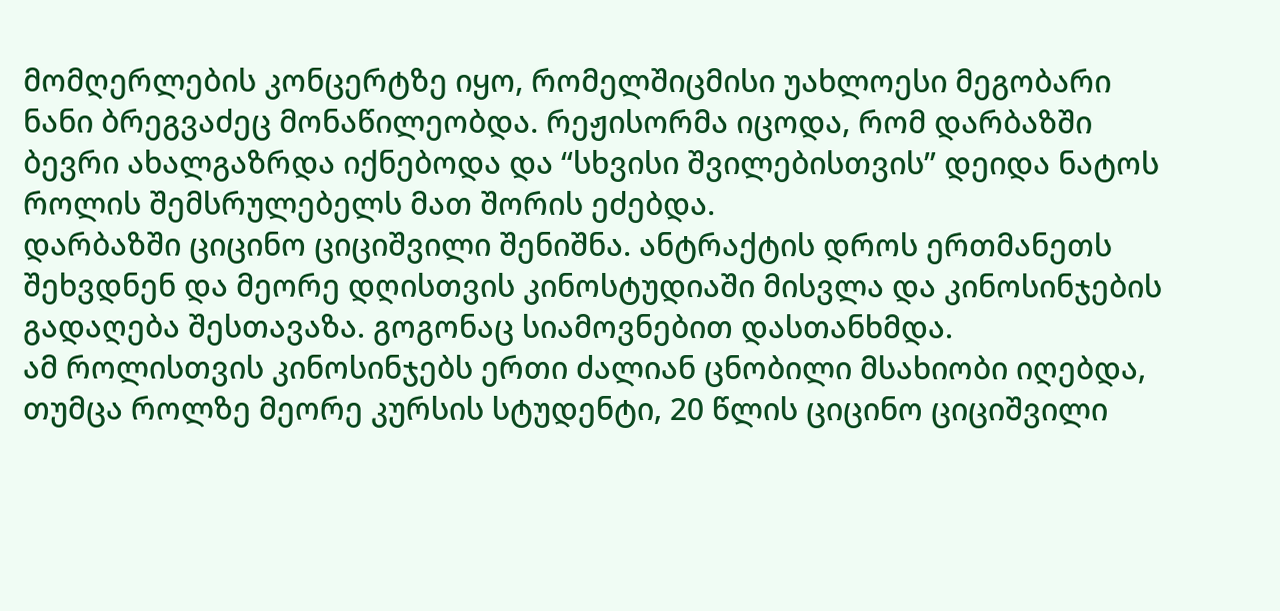მომღერლების კონცერტზე იყო, რომელშიცმისი უახლოესი მეგობარი ნანი ბრეგვაძეც მონაწილეობდა. რეჟისორმა იცოდა, რომ დარბაზში ბევრი ახალგაზრდა იქნებოდა და “სხვისი შვილებისთვის” დეიდა ნატოს როლის შემსრულებელს მათ შორის ეძებდა.
დარბაზში ციცინო ციციშვილი შენიშნა. ანტრაქტის დროს ერთმანეთს შეხვდნენ და მეორე დღისთვის კინოსტუდიაში მისვლა და კინოსინჯების გადაღება შესთავაზა. გოგონაც სიამოვნებით დასთანხმდა.
ამ როლისთვის კინოსინჯებს ერთი ძალიან ცნობილი მსახიობი იღებდა, თუმცა როლზე მეორე კურსის სტუდენტი, 20 წლის ციცინო ციციშვილი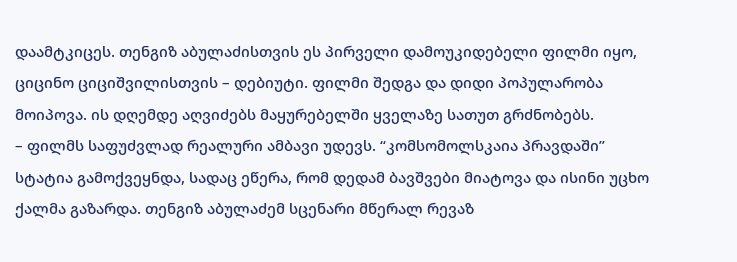დაამტკიცეს. თენგიზ აბულაძისთვის ეს პირველი დამოუკიდებელი ფილმი იყო, ციცინო ციციშვილისთვის – დებიუტი. ფილმი შედგა და დიდი პოპულარობა მოიპოვა. ის დღემდე აღვიძებს მაყურებელში ყველაზე სათუთ გრძნობებს.
– ფილმს საფუძვლად რეალური ამბავი უდევს. “კომსომოლსკაია პრავდაში” სტატია გამოქვეყნდა, სადაც ეწერა, რომ დედამ ბავშვები მიატოვა და ისინი უცხო ქალმა გაზარდა. თენგიზ აბულაძემ სცენარი მწერალ რევაზ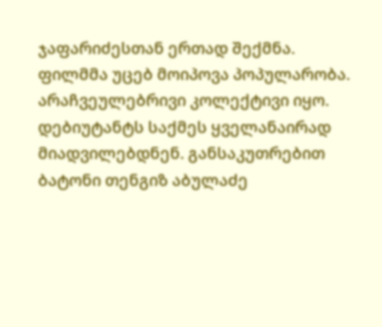ჯაფარიძესთან ერთად შექმნა.
ფილმმა უცებ მოიპოვა პოპულარობა. არაჩვეულებრივი კოლექტივი იყო. დებიუტანტს საქმეს ყველანაირად მიადვილებდნენ. განსაკუთრებით ბატონი თენგიზ აბულაძე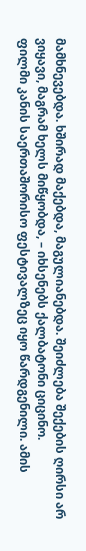მამხნევებდა. ხშირად მაქებდა, მაგულიანებდა. შეიძლება შექების ღირსი არ ვიყავი, მაგრამ ხელს მიწყობდა, – იხსენებს ქალბატონი ციცინო.
ფილმი კანის საერთაშორისო ფესტივალზეც იყო წარდგენილი. ამის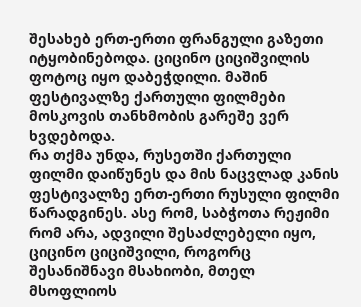შესახებ ერთ-ერთი ფრანგული გაზეთი იტყობინებოდა. ციცინო ციციშვილის ფოტოც იყო დაბეჭდილი. მაშინ ფესტივალზე ქართული ფილმები მოსკოვის თანხმობის გარეშე ვერ ხვდებოდა.
რა თქმა უნდა, რუსეთში ქართული ფილმი დაიწუნეს და მის ნაცვლად კანის ფესტივალზე ერთ-ერთი რუსული ფილმი წარადგინეს. ასე რომ, საბჭოთა რეჟიმი რომ არა, ადვილი შესაძლებელი იყო, ციცინო ციციშვილი, როგორც შესანიშნავი მსახიობი, მთელ მსოფლიოს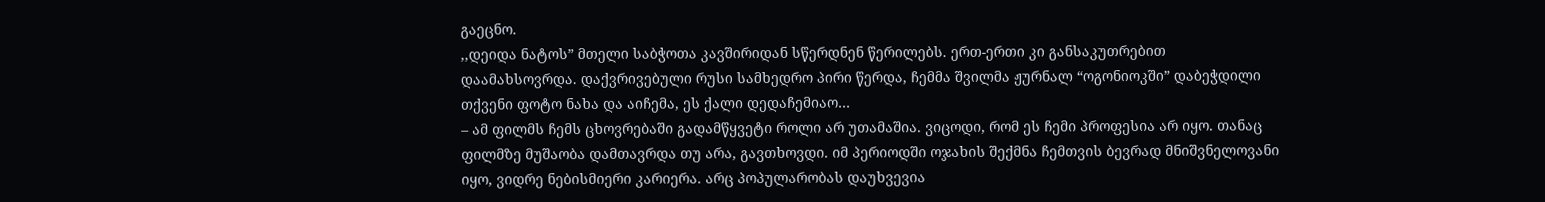გაეცნო.
,,დეიდა ნატოს” მთელი საბჭოთა კავშირიდან სწერდნენ წერილებს. ერთ-ერთი კი განსაკუთრებით დაამახსოვრდა. დაქვრივებული რუსი სამხედრო პირი წერდა, ჩემმა შვილმა ჟურნალ “ოგონიოკში” დაბეჭდილი თქვენი ფოტო ნახა და აიჩემა, ეს ქალი დედაჩემიაო…
– ამ ფილმს ჩემს ცხოვრებაში გადამწყვეტი როლი არ უთამაშია. ვიცოდი, რომ ეს ჩემი პროფესია არ იყო. თანაც ფილმზე მუშაობა დამთავრდა თუ არა, გავთხოვდი. იმ პერიოდში ოჯახის შექმნა ჩემთვის ბევრად მნიშვნელოვანი იყო, ვიდრე ნებისმიერი კარიერა. არც პოპულარობას დაუხვევია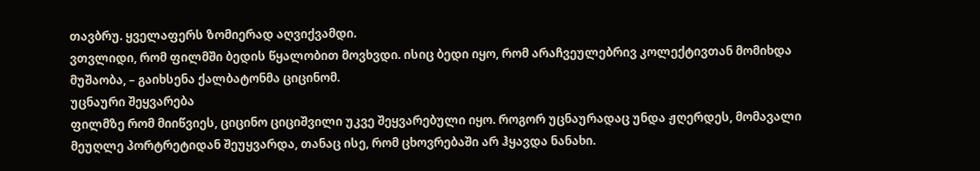თავბრუ. ყველაფერს ზომიერად აღვიქვამდი.
ვთვლიდი, რომ ფილმში ბედის წყალობით მოვხვდი. ისიც ბედი იყო, რომ არაჩვეულებრივ კოლექტივთან მომიხდა მუშაობა, – გაიხსენა ქალბატონმა ციცინომ.
უცნაური შეყვარება
ფილმზე რომ მიიწვიეს, ციცინო ციციშვილი უკვე შეყვარებული იყო. როგორ უცნაურადაც უნდა ჟღერდეს, მომავალი მეუღლე პორტრეტიდან შეუყვარდა, თანაც ისე, რომ ცხოვრებაში არ ჰყავდა ნანახი.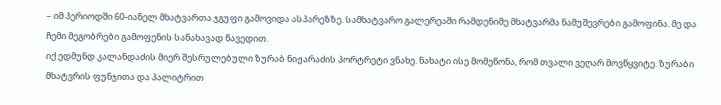– იმ პერიოდში 60-იანელ მხატვართა ჯგუფი გამოვიდა ასპარეზზე. სამხატვარო გალერეაში რამდენიმე მხატვარმა ნამუშევრები გამოფინა. მე და ჩემი მეგობრები გამოფენის სანახავად წავედით.
იქ ედმუნდ კალანდაძის მიერ შესრულებული ზურაბ ნიჟარაძის პორტრეტი ვნახე. ნახატი ისე მომეწონა, რომ თვალი ვეღარ მოვწყვიტე. ზურაბი მხატვრის ფუნჯითა და პალიტრით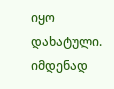იყო დახატული. იმდენად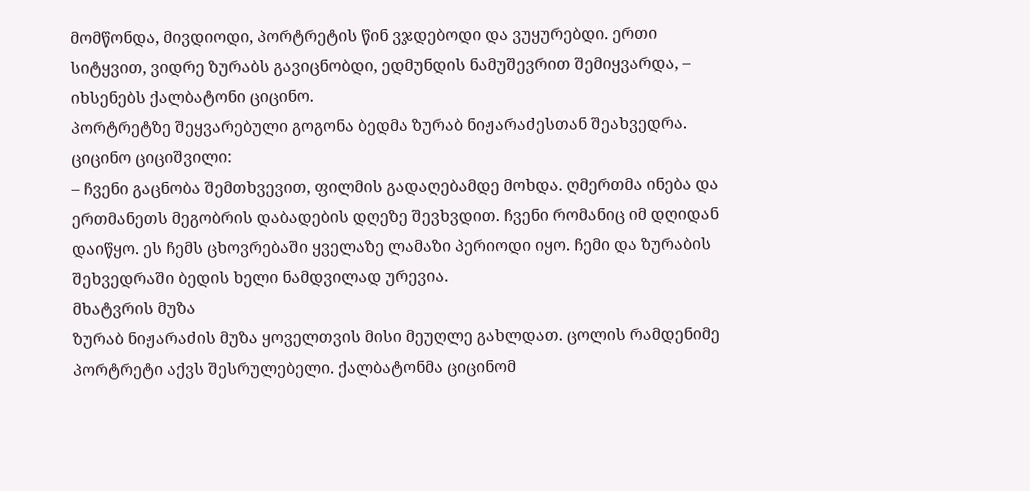მომწონდა, მივდიოდი, პორტრეტის წინ ვჯდებოდი და ვუყურებდი. ერთი სიტყვით, ვიდრე ზურაბს გავიცნობდი, ედმუნდის ნამუშევრით შემიყვარდა, – იხსენებს ქალბატონი ციცინო.
პორტრეტზე შეყვარებული გოგონა ბედმა ზურაბ ნიჟარაძესთან შეახვედრა.
ციცინო ციციშვილი:
– ჩვენი გაცნობა შემთხვევით, ფილმის გადაღებამდე მოხდა. ღმერთმა ინება და ერთმანეთს მეგობრის დაბადების დღეზე შევხვდით. ჩვენი რომანიც იმ დღიდან დაიწყო. ეს ჩემს ცხოვრებაში ყველაზე ლამაზი პერიოდი იყო. ჩემი და ზურაბის შეხვედრაში ბედის ხელი ნამდვილად ურევია.
მხატვრის მუზა
ზურაბ ნიჟარაძის მუზა ყოველთვის მისი მეუღლე გახლდათ. ცოლის რამდენიმე პორტრეტი აქვს შესრულებელი. ქალბატონმა ციცინომ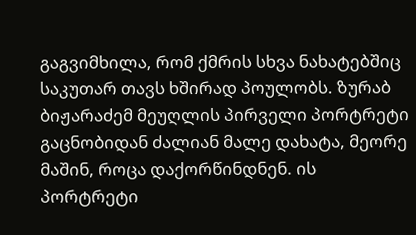გაგვიმხილა, რომ ქმრის სხვა ნახატებშიც საკუთარ თავს ხშირად პოულობს. ზურაბ ბიჟარაძემ მეუღლის პირველი პორტრეტი გაცნობიდან ძალიან მალე დახატა, მეორე მაშინ, როცა დაქორწინდნენ. ის პორტრეტი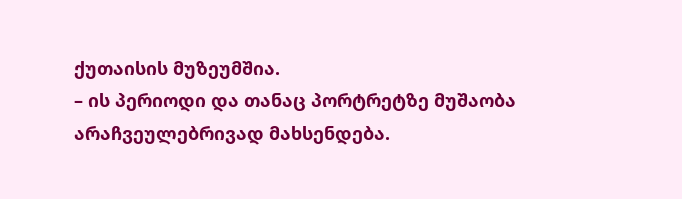ქუთაისის მუზეუმშია.
– ის პერიოდი და თანაც პორტრეტზე მუშაობა არაჩვეულებრივად მახსენდება.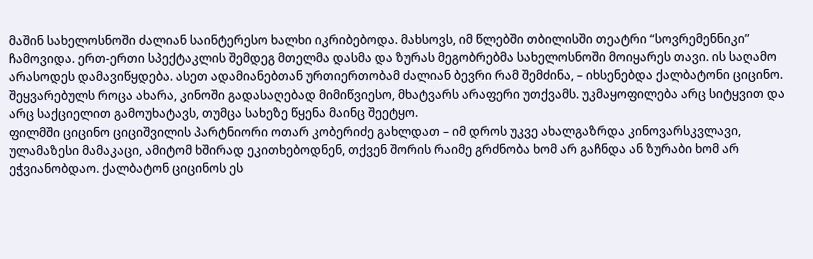მაშინ სახელოსნოში ძალიან საინტერესო ხალხი იკრიბებოდა. მახსოვს, იმ წლებში თბილისში თეატრი “სოვრემენნიკი” ჩამოვიდა. ერთ-ერთი სპექტაკლის შემდეგ მთელმა დასმა და ზურას მეგობრებმა სახელოსნოში მოიყარეს თავი. ის საღამო არასოდეს დამავიწყდება. ასეთ ადამიანებთან ურთიერთობამ ძალიან ბევრი რამ შემძინა, – იხსენებდა ქალბატონი ციცინო.
შეყვარებულს როცა ახარა, კინოში გადასაღებად მიმიწვიესო, მხატვარს არაფერი უთქვამს. უკმაყოფილება არც სიტყვით და არც საქციელით გამოუხატავს, თუმცა სახეზე წყენა მაინც შეეტყო.
ფილმში ციცინო ციციშვილის პარტნიორი ოთარ კობერიძე გახლდათ – იმ დროს უკვე ახალგაზრდა კინოვარსკვლავი, ულამაზესი მამაკაცი, ამიტომ ხშირად ეკითხებოდნენ, თქვენ შორის რაიმე გრძნობა ხომ არ გაჩნდა ან ზურაბი ხომ არ ეჭვიანობდაო. ქალბატონ ციცინოს ეს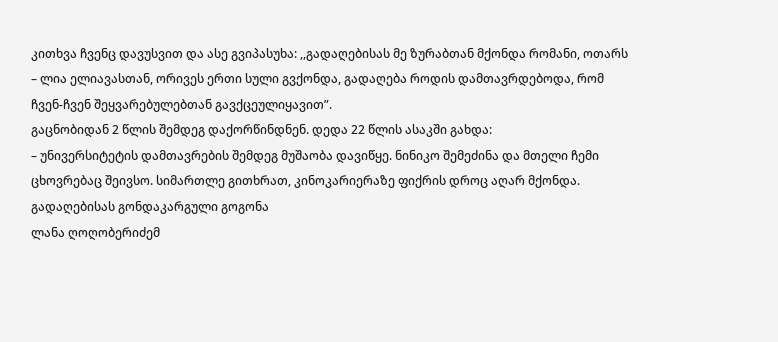კითხვა ჩვენც დავუსვით და ასე გვიპასუხა: ,,გადაღებისას მე ზურაბთან მქონდა რომანი, ოთარს – ლია ელიავასთან, ორივეს ერთი სული გვქონდა, გადაღება როდის დამთავრდებოდა, რომ ჩვენ-ჩვენ შეყვარებულებთან გავქცეულიყავით”.
გაცნობიდან 2 წლის შემდეგ დაქორწინდნენ. დედა 22 წლის ასაკში გახდა:
– უნივერსიტეტის დამთავრების შემდეგ მუშაობა დავიწყე. ნინიკო შემეძინა და მთელი ჩემი ცხოვრებაც შეივსო. სიმართლე გითხრათ, კინოკარიერაზე ფიქრის დროც აღარ მქონდა.
გადაღებისას გონდაკარგული გოგონა
ლანა ღოღობერიძემ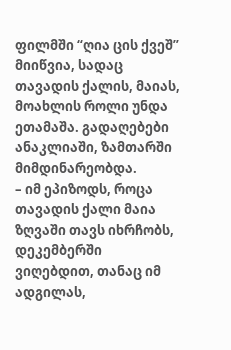ფილმში “ღია ცის ქვეშ” მიიწვია, სადაც თავადის ქალის, მაიას, მოახლის როლი უნდა ეთამაშა. გადაღებები ანაკლიაში, ზამთარში მიმდინარეობდა.
– იმ ეპიზოდს, როცა თავადის ქალი მაია ზღვაში თავს იხრჩობს, დეკემბერში ვიღებდით, თანაც იმ ადგილას,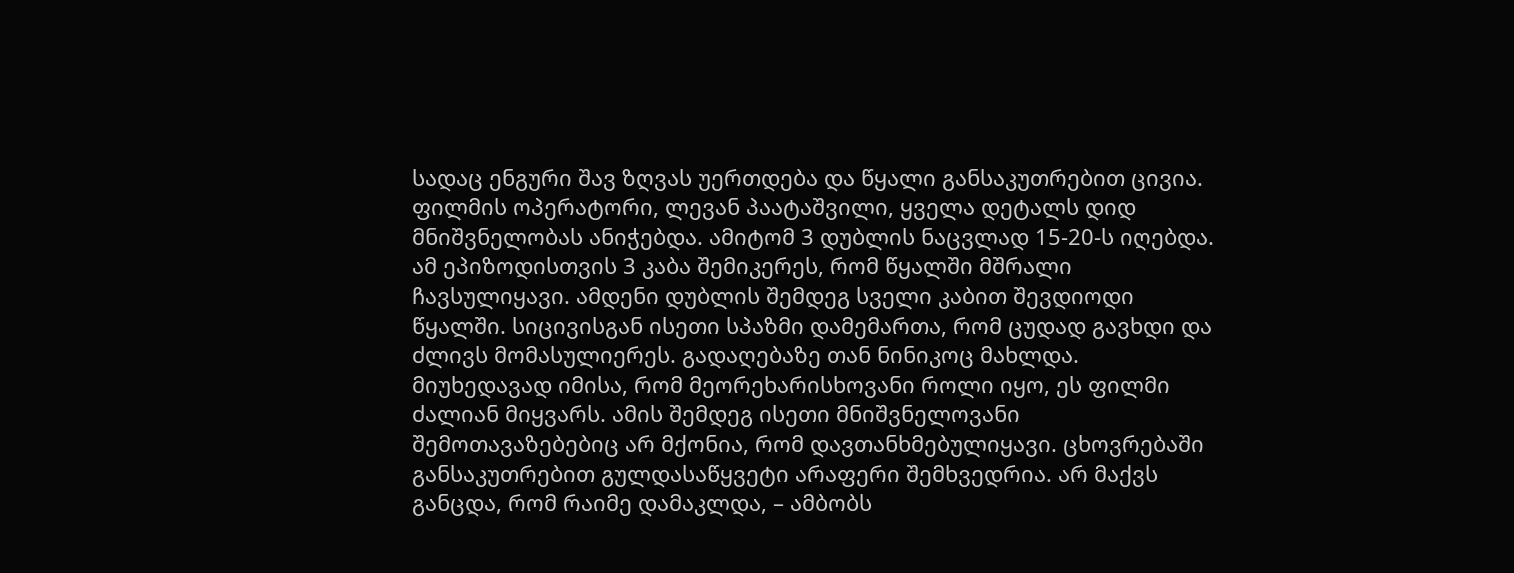სადაც ენგური შავ ზღვას უერთდება და წყალი განსაკუთრებით ცივია. ფილმის ოპერატორი, ლევან პაატაშვილი, ყველა დეტალს დიდ მნიშვნელობას ანიჭებდა. ამიტომ 3 დუბლის ნაცვლად 15-20-ს იღებდა.
ამ ეპიზოდისთვის 3 კაბა შემიკერეს, რომ წყალში მშრალი ჩავსულიყავი. ამდენი დუბლის შემდეგ სველი კაბით შევდიოდი წყალში. სიცივისგან ისეთი სპაზმი დამემართა, რომ ცუდად გავხდი და ძლივს მომასულიერეს. გადაღებაზე თან ნინიკოც მახლდა.
მიუხედავად იმისა, რომ მეორეხარისხოვანი როლი იყო, ეს ფილმი ძალიან მიყვარს. ამის შემდეგ ისეთი მნიშვნელოვანი შემოთავაზებებიც არ მქონია, რომ დავთანხმებულიყავი. ცხოვრებაში განსაკუთრებით გულდასაწყვეტი არაფერი შემხვედრია. არ მაქვს განცდა, რომ რაიმე დამაკლდა, – ამბობს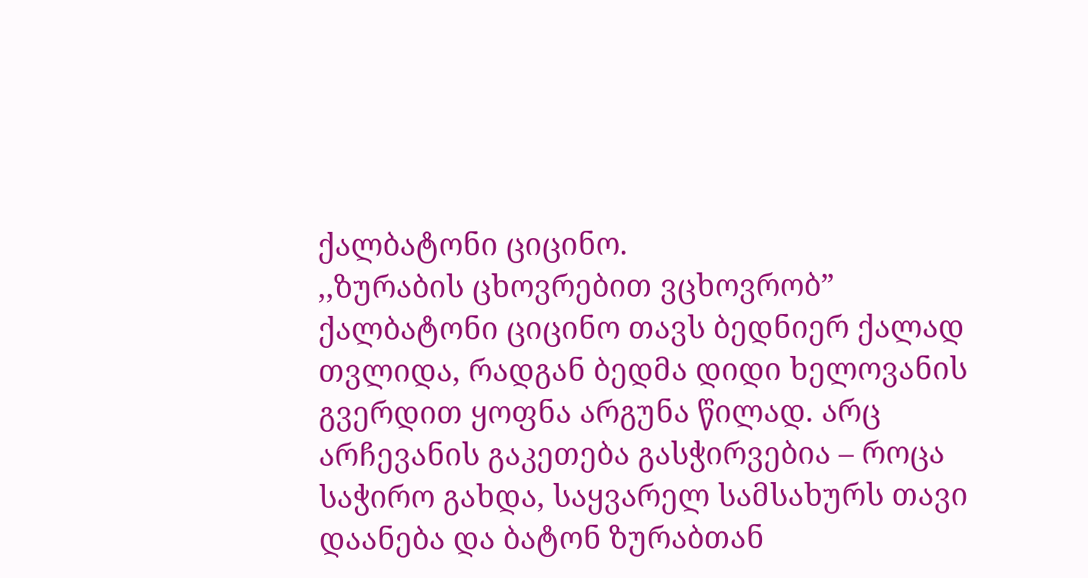ქალბატონი ციცინო.
,,ზურაბის ცხოვრებით ვცხოვრობ”
ქალბატონი ციცინო თავს ბედნიერ ქალად თვლიდა, რადგან ბედმა დიდი ხელოვანის გვერდით ყოფნა არგუნა წილად. არც არჩევანის გაკეთება გასჭირვებია – როცა საჭირო გახდა, საყვარელ სამსახურს თავი დაანება და ბატონ ზურაბთან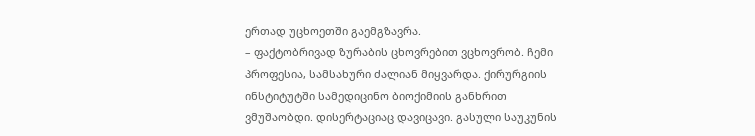ერთად უცხოეთში გაემგზავრა.
– ფაქტობრივად ზურაბის ცხოვრებით ვცხოვრობ. ჩემი პროფესია, სამსახური ძალიან მიყვარდა. ქირურგიის ინსტიტუტში სამედიცინო ბიოქიმიის განხრით ვმუშაობდი. დისერტაციაც დავიცავი. გასული საუკუნის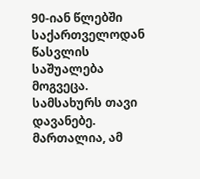90-იან წლებში საქართველოდან წასვლის საშუალება მოგვეცა. სამსახურს თავი დავანებე.
მართალია, ამ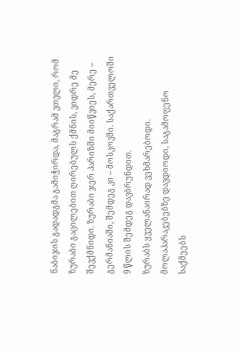ნაბიჯის გადადგმა გამიჭირდა, მაგრამ ვთვლი, რომ ზურაბი გაცილებით ღირებულს ქმნის, ვიდრე მე შევქმნიდი. ზურაბი ჯერ პარიზში მიიწვიეს, მერე – გერმანიაში, შემდეგ კი – მოსკოვში. საქართველოში 9 წლის შემდეგ დავბრუნდით.
ზურაბს ყველანაირად ვეხმარებოდი. მოლაპარაკებებზე დავდიოდი, საგამოფენო საქმეებს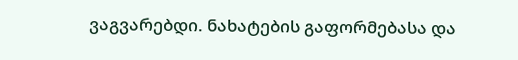ვაგვარებდი. ნახატების გაფორმებასა და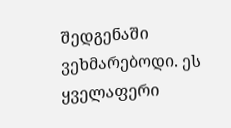შედგენაში ვეხმარებოდი. ეს ყველაფერი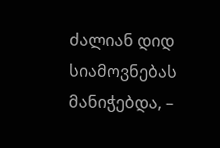ძალიან დიდ სიამოვნებას მანიჭებდა, –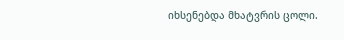იხსენებდა მხატვრის ცოლი.